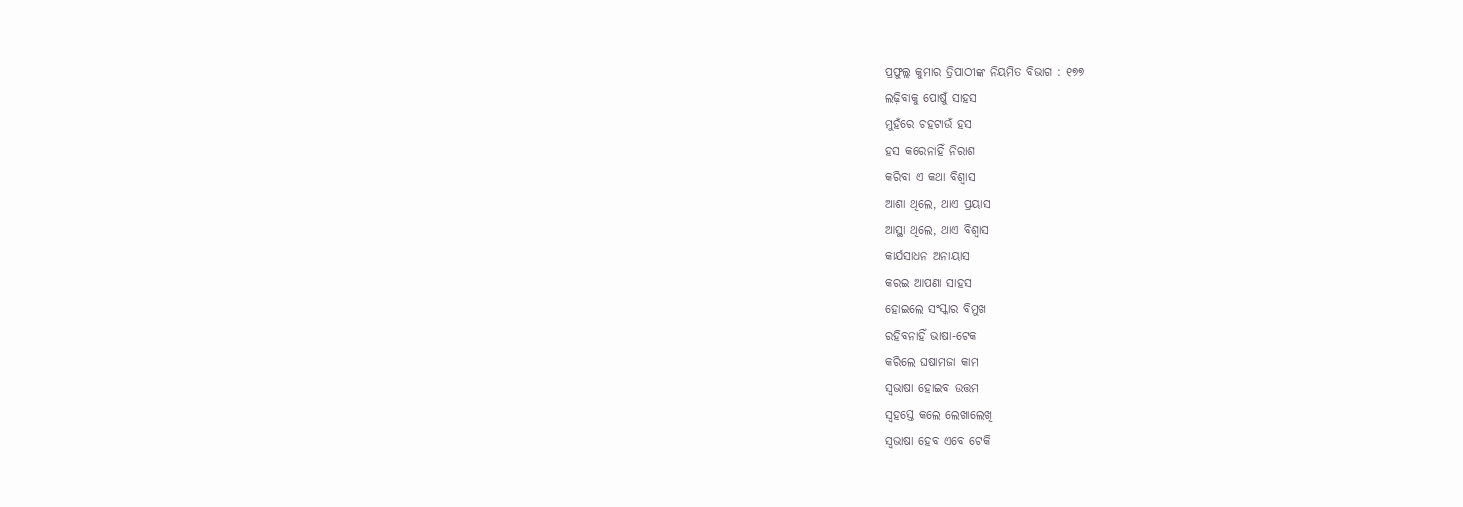ପ୍ରଫୁଲ୍ଲ କୁମାର ତ୍ରିପାଠୀଙ୍କ ନିୟମିତ ବିଭାଗ : ୧୭୭
ଲଢ଼ିବାକୁ ପୋଷୁଁ ସାହସ
ମୁହଁରେ ଚହଟାଉଁ ହସ
ହସ କରେନାହିଁ ନିରାଶ
କରିବା ଏ କଥା ବିଶ୍ବାସ
ଆଶା ଥିଲେ, ଥାଏ ପ୍ରୟାସ
ଆସ୍ଥା ଥିଲେ, ଥାଏ ବିଶ୍ବାସ
କାର୍ଯସାଧନ ଅନାୟାସ
କରଇ ଆପଣା ସାହସ
ହୋଇଲେ ସଂସ୍କାର ବିମୁଖ
ରହିବନାହିଁ ଭାଷା-ଟେକ
କରିଲେ ଘଷାମଜା କାମ
ସ୍ବଭାଷା ହୋଇବ ଉତ୍ତମ
ସ୍ବହସ୍ତେ କଲେ ଲେଖାଲେଖି
ସ୍ବଭାଷା ହେବ ଏବେ ଟେକି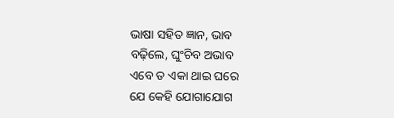ଭାଷା ସହିତ ଜ୍ଞାନ, ଭାବ
ବଢ଼ିଲେ, ଘୁଂଚିବ ଅଭାବ
ଏବେ ତ ଏକା ଥାଇ ଘରେ
ଯେ କେହି ଯୋଗାଯୋଗ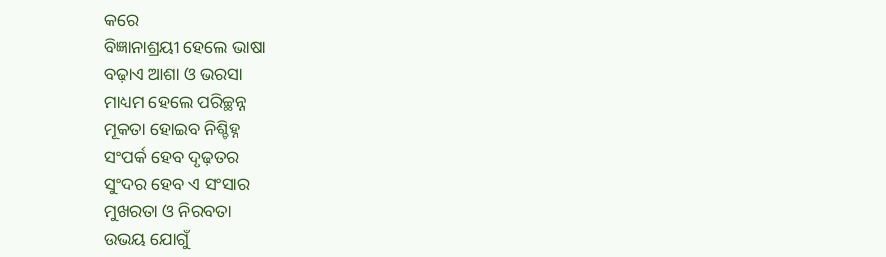କରେ
ବିଜ୍ଞାନାଶ୍ରୟୀ ହେଲେ ଭାଷା
ବଢ଼ାଏ ଆଶା ଓ ଭରସା
ମାଧ୍ୟମ ହେଲେ ପରିଚ୍ଛନ୍ନ
ମୂକତା ହୋଇବ ନିଶ୍ଚିହ୍ନ
ସଂପର୍କ ହେବ ଦୃଢ଼ତର
ସୁଂଦର ହେବ ଏ ସଂସାର
ମୁଖରତା ଓ ନିରବତା
ଉଭୟ ଯୋଗୁଁ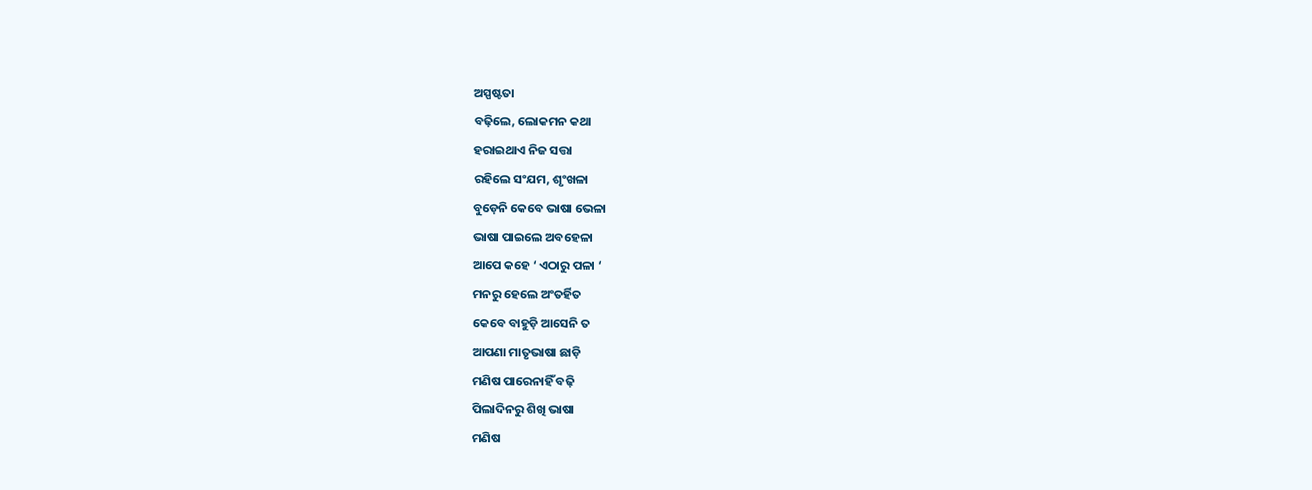ଅସ୍ପଷ୍ଟତା
ବଢ଼ିଲେ, ଲୋକମନ କଥା
ହରାଇଥାଏ ନିଜ ସତ୍ତା
ରହିଲେ ସଂଯମ, ଶୃଂଖଳା
ବୁଡ଼େନି କେବେ ଭାଷା ଭେଳା
ଭାଷା ପାଇଲେ ଅବହେଳା
ଆପେ କହେ ‘ ଏଠାରୁ ପଳା ‘
ମନରୁ ହେଲେ ଅଂତର୍ହିତ
କେବେ ବାହୁଡ଼ି ଆସେନି ତ
ଆପଣା ମାତୃଭାଷା ଛାଡ଼ି
ମଣିଷ ପାରେନାହିଁ ବଢ଼ି
ପିଲାଦିନରୁ ଶିଖି ଭାଷା
ମଣିଷ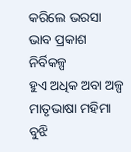କରିଲେ ଭରସା
ଭାବ ପ୍ରକାଶ ନିର୍ବିକଳ୍ପ
ହୁଏ ଅଧିକ ଅବା ଅଳ୍ପ
ମାତୃଭାଷା ମହିମା ବୁଝି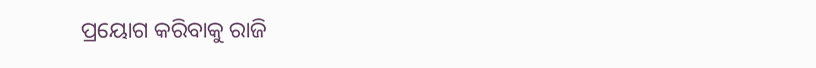ପ୍ରୟୋଗ କରିବାକୁ ରାଜି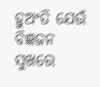ହୁଅଂତି ଯେଉଁ ବିଜ୍ଞଜନ
ସୁଖରେ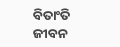ବିତାଂତି ଜୀବନ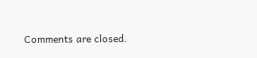Comments are closed.